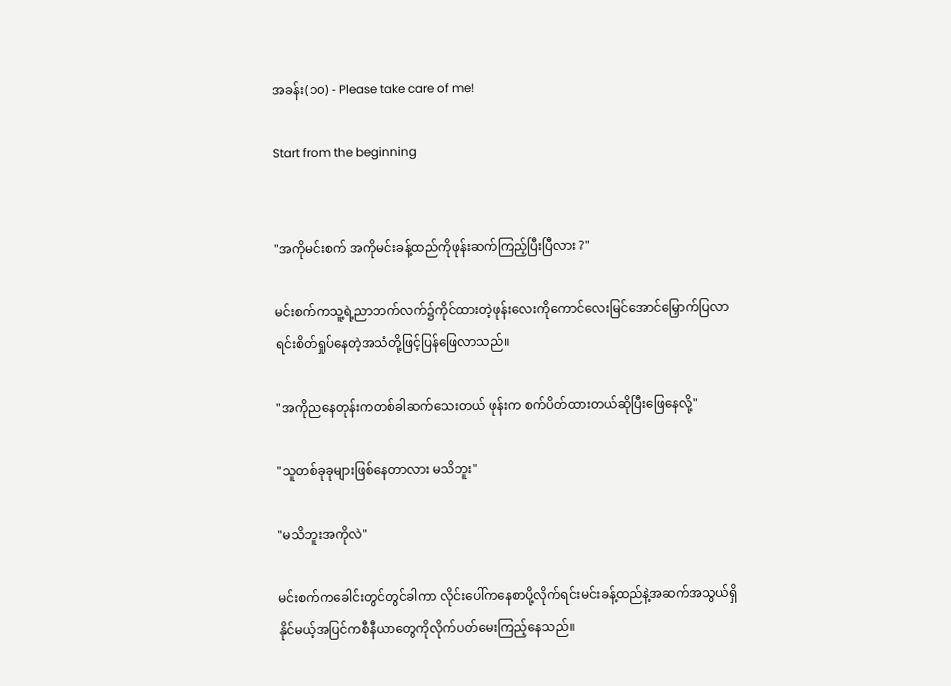အခန်း(၁၀) - Please take care of me!

Start from the beginning


"အကိုမင်းစက် အကိုမင်းခန့်ထည်ကိုဖုန်းဆက်ကြည့်ပြီးပြီလား ?"

မင်းစက်ကသူ့ရဲ့ညာဘက်လက်၌ကိုင်ထားတဲ့ဖုန်းလေးကိုကောင်လေးမြင်အောင်မြှောက်ပြလာရင်းစိတ်ရှုပ်နေတဲ့အသံတို့ဖြင့်ပြန်ဖြေလာသည်။

"အကိုညနေတုန်းကတစ်ခါဆက်သေးတယ် ဖုန်းက စက်ပိတ်ထားတယ်ဆိုပြီးဖြေနေလို့"

"သူတစ်ခုခုများဖြစ်နေတာလား မသိဘူး"

"မသိဘူးအကိုလဲ"

မင်းစက်ကခေါင်းတွင်တွင်ခါကာ လိုင်းပေါ်ကနေစာပို့လိုက်ရင်းမင်းခန့်ထည်နဲ့အဆက်အသွယ်ရှိနိုင်မယ့်အပြင်ကစီနီယာတွေကိုလိုက်ပတ်မေးကြည့်နေသည်။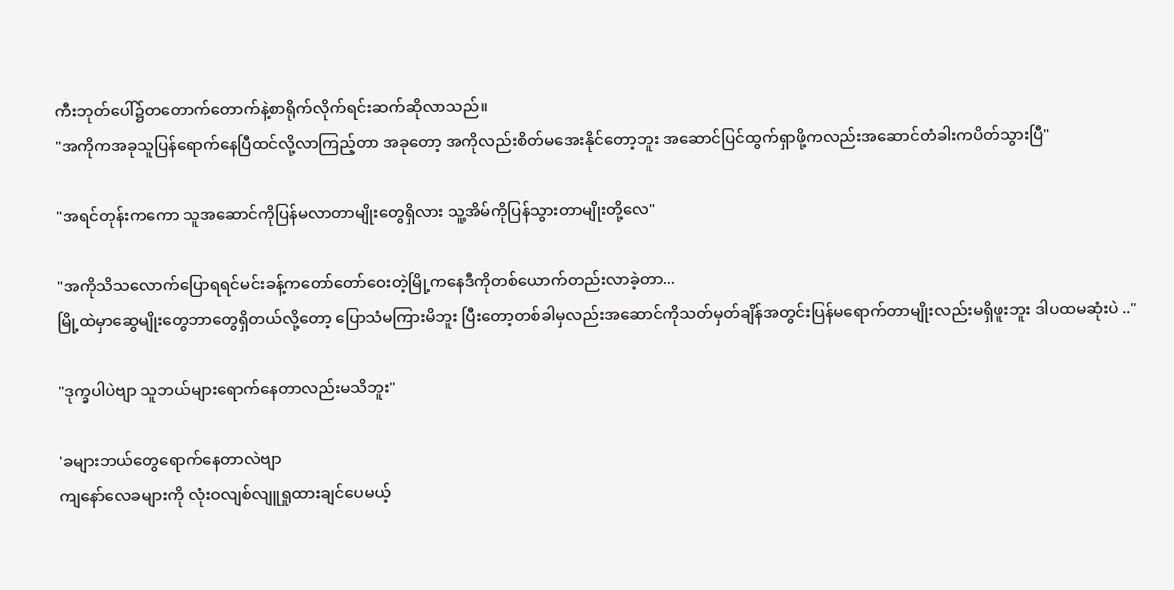ကီးဘုတ်ပေါ်၌တတောက်တောက်နဲ့စာရိုက်လိုက်ရင်းဆက်ဆိုလာသည်။
"အကိုကအခုသူပြန်ရောက်နေပြီထင်လို့လာကြည့်တာ အခုတော့ အကိုလည်းစိတ်မအေးနိုင်တော့ဘူး အဆောင်ပြင်ထွက်ရှာဖို့ကလည်းအဆောင်တံခါးကပိတ်သွားပြီ"

"အရင်တုန်းကကော သူအဆောင်ကိုပြန်မလာတာမျိုးတွေရှိလား သူ့အိမ်ကိုပြန်သွားတာမျိုးတို့လေ"

"အကိုသိသလောက်ပြောရရင်မင်းခန့်ကတော်တော်ဝေးတဲ့မြို့ကနေဒီကိုတစ်ယောက်တည်းလာခဲ့တာ...
မြို့ထဲမှာဆွေမျိုးတွေဘာတွေရှိတယ်လို့တော့ ပြောသံမကြားမိဘူး ပြီးတော့တစ်ခါမှလည်းအဆောင်ကိုသတ်မှတ်ချိန်အတွင်းပြန်မရောက်တာမျိုးလည်းမရှိဖူးဘူး ဒါပထမဆုံးပဲ .."

"ဒုက္ခပါပဲဗျာ သူဘယ်များရောက်နေတာလည်းမသိဘူး"

'ခများဘယ်တွေရောက်နေတာလဲဗျာ
ကျနော်လေခများကို လုံးဝလျစ်လျူရှုထားချင်ပေမယ့်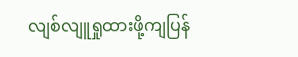လျစ်လျူရှုထားဖို့ကျပြန်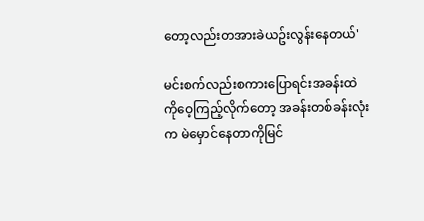တော့လည်းတအားခဲယဥ်းလွန်းနေတယ်'

မင်းစက်လည်းစကားပြောရင်းအခန်းထဲကိုဝေ့ကြည့်လိုက်တော့ အခန်းတစ်ခန်းလုံးက မဲမှောင်နေတာကိုမြင်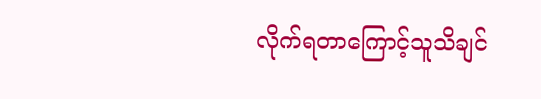လိုက်ရတာကြောင့်သူသိချင်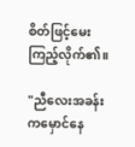စိတ်ဖြင့်မေးကြည့်လိုက်၏။

"ညီလေးအခန်းကမှောင်နေ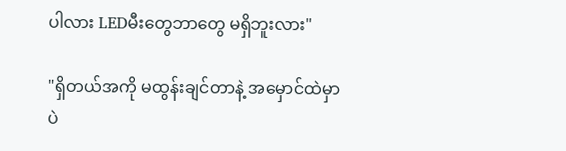ပါလား LEDမီးတွေဘာတွေ မရှိဘူးလား"

"ရှိတယ်အကို မထွန်းချင်တာနဲ့ အမှောင်ထဲမှာပဲ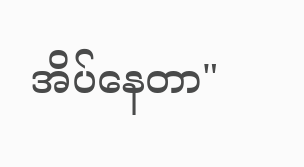အိပ်နေတာ"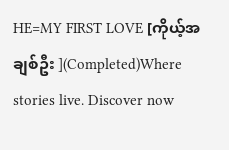HE=MY FIRST LOVE [ကိုယ့်အချစ်ဦး ](Completed)Where stories live. Discover now